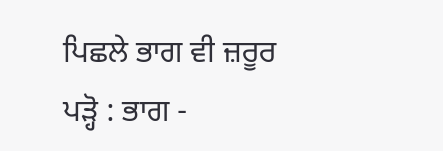ਪਿਛਲੇ ਭਾਗ ਵੀ ਜ਼ਰੂਰ ਪੜ੍ਹੋ : ਭਾਗ -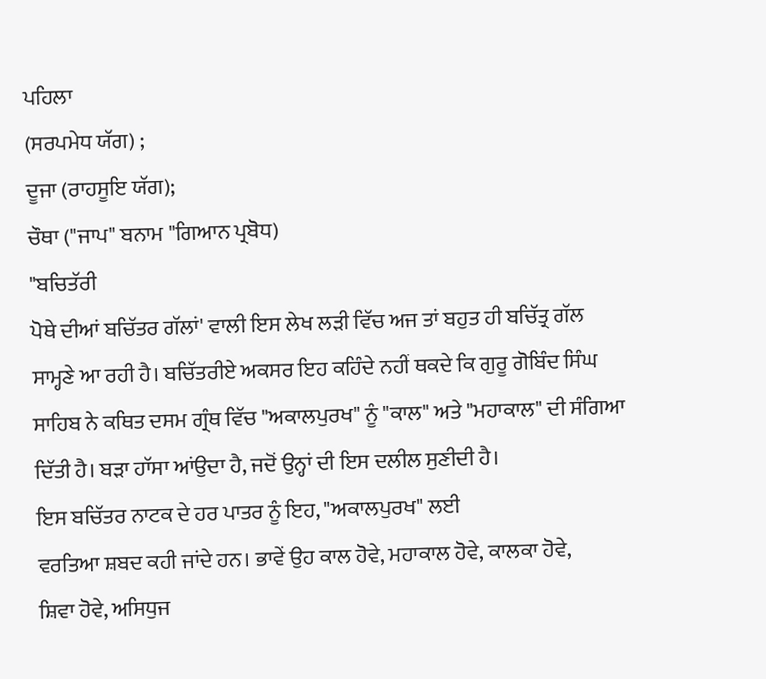ਪਹਿਲਾ
(ਸਰਪਮੇਧ ਯੱਗ) ;
ਦੂਜਾ (ਰਾਹਸੂਇ ਯੱਗ);
ਚੌਥਾ ("ਜਾਪ" ਬਨਾਮ "ਗਿਆਨ ਪ੍ਰਬੋਧ)
"ਬਚਿਤੱਰੀ
ਪੋਥੇ ਦੀਆਂ ਬਚਿੱਤਰ ਗੱਲਾਂ' ਵਾਲੀ ਇਸ ਲੇਖ ਲੜੀ ਵਿੱਚ ਅਜ ਤਾਂ ਬਹੁਤ ਹੀ ਬਚਿੱਤ੍ਰ ਗੱਲ
ਸਾਮ੍ਹਣੇ ਆ ਰਹੀ ਹੈ। ਬਚਿੱਤਰੀਏ ਅਕਸਰ ਇਹ ਕਹਿੰਦੇ ਨਹੀਂ ਥਕਦੇ ਕਿ ਗੁਰੂ ਗੋਬਿੰਦ ਸਿੰਘ
ਸਾਹਿਬ ਨੇ ਕਥਿਤ ਦਸਮ ਗ੍ਰੰਥ ਵਿੱਚ "ਅਕਾਲਪੁਰਖ" ਨੂੰ "ਕਾਲ" ਅਤੇ "ਮਹਾਕਾਲ" ਦੀ ਸੰਗਿਆ
ਦਿੱਤੀ ਹੈ। ਬੜਾ ਹਾੱਸਾ ਆਂਉਦਾ ਹੈ, ਜਦੋਂ ਉਨ੍ਹਾਂ ਦੀ ਇਸ ਦਲੀਲ ਸੁਣੀਦੀ ਹੈ।
ਇਸ ਬਚਿੱਤਰ ਨਾਟਕ ਦੇ ਹਰ ਪਾਤਰ ਨੂੰ ਇਹ, "ਅਕਾਲਪੁਰਖ" ਲਈ
ਵਰਤਿਆ ਸ਼ਬਦ ਕਹੀ ਜਾਂਦੇ ਹਨ। ਭਾਵੇਂ ਉਹ ਕਾਲ ਹੋਵੇ, ਮਹਾਕਾਲ ਹੋਵੇ, ਕਾਲਕਾ ਹੋਵੇ,
ਸ਼ਿਵਾ ਹੋਵੇ, ਅਸਿਧੁਜ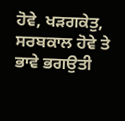ਹੋਵੇ, ਖੜਗਕੇਤੁ, ਸਰਬਕਾਲ ਹੋਵੇ ਤੇ ਭਾਵੇ ਭਗਉਤੀ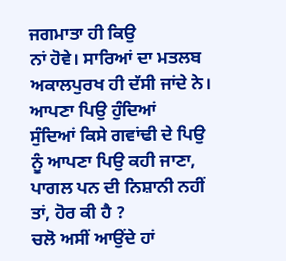ਜਗਮਾਤਾ ਹੀ ਕਿਉ
ਨਾਂ ਹੋਵੇ। ਸਾਰਿਆਂ ਦਾ ਮਤਲਬ ਅਕਾਲਪੁਰਖ ਹੀ ਦੱਸੀ ਜਾਂਦੇ ਨੇ। ਆਪਣਾ ਪਿਉ ਹੁੰਦਿਆਂ
ਸੁੰਦਿਆਂ ਕਿਸੇ ਗਵਾਂਢੀ ਦੇ ਪਿਉ ਨੂੰ ਆਪਣਾ ਪਿਉ ਕਹੀ ਜਾਣਾ, ਪਾਗਲ ਪਨ ਦੀ ਨਿਸ਼ਾਨੀ ਨਹੀਂ
ਤਾਂ, ਹੋਰ ਕੀ ਹੈ ?
ਚਲੋ ਅਸੀਂ ਆਉਂਦੇ ਹਾਂ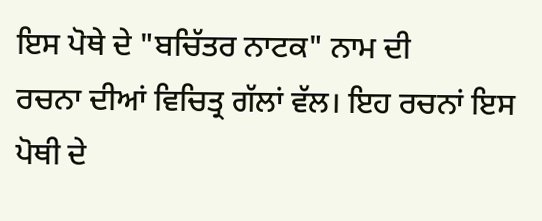ਇਸ ਪੋਥੇ ਦੇ "ਬਚਿੱਤਰ ਨਾਟਕ" ਨਾਮ ਦੀ
ਰਚਨਾ ਦੀਆਂ ਵਿਚਿਤ੍ਰ ਗੱਲਾਂ ਵੱਲ। ਇਹ ਰਚਨਾਂ ਇਸ ਪੋਥੀ ਦੇ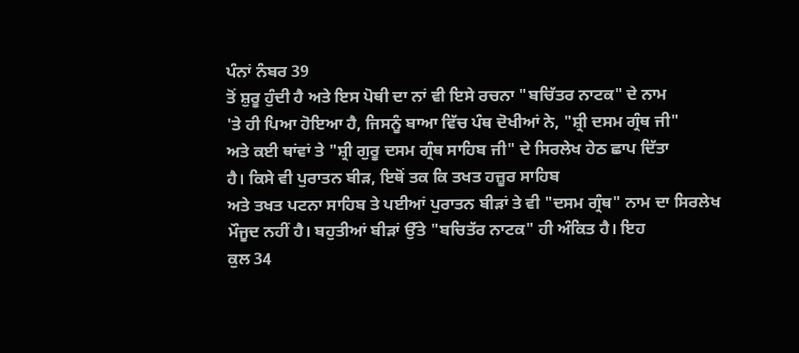ਪੰਨਾਂ ਨੰਬਰ 39
ਤੋਂ ਸ਼ੁਰੂ ਹੁੰਦੀ ਹੈ ਅਤੇ ਇਸ ਪੋਥੀ ਦਾ ਨਾਂ ਵੀ ਇਸੇ ਰਚਨਾ "ਬਚਿੱਤਰ ਨਾਟਕ" ਦੇ ਨਾਮ
'ਤੇ ਹੀ ਪਿਆ ਹੋਇਆ ਹੈ, ਜਿਸਨੂੰ ਬਾਆ ਵਿੱਚ ਪੰਥ ਦੋਖੀਆਂ ਨੇ, "ਸ਼੍ਰੀ ਦਸਮ ਗ੍ਰੰਥ ਜੀ"
ਅਤੇ ਕਈ ਥਾਂਵਾਂ ਤੇ "ਸ਼੍ਰੀ ਗੁਰੂ ਦਸਮ ਗ੍ਰੰਥ ਸਾਹਿਬ ਜੀ" ਦੇ ਸਿਰਲੇਖ ਹੇਠ ਛਾਪ ਦਿੱਤਾ
ਹੈ। ਕਿਸੇ ਵੀ ਪੁਰਾਤਨ ਬੀੜ, ਇਥੋਂ ਤਕ ਕਿ ਤਖਤ ਹਜ਼ੂਰ ਸਾਹਿਬ
ਅਤੇ ਤਖਤ ਪਟਨਾ ਸਾਹਿਬ ਤੇ ਪਈਆਂ ਪੁਰਾਤਨ ਬੀੜਾਂ ਤੇ ਵੀ "ਦਸਮ ਗ੍ਰੰਥ" ਨਾਮ ਦਾ ਸਿਰਲੇਖ
ਮੌਜੂਦ ਨਹੀਂ ਹੈ। ਬਹੁਤੀਆਂ ਬੀੜਾਂ ਉੱਤੇ "ਬਚਿਤੱਰ ਨਾਟਕ" ਹੀ ਅੰਕਿਤ ਹੈ। ਇਹ
ਕੁਲ 34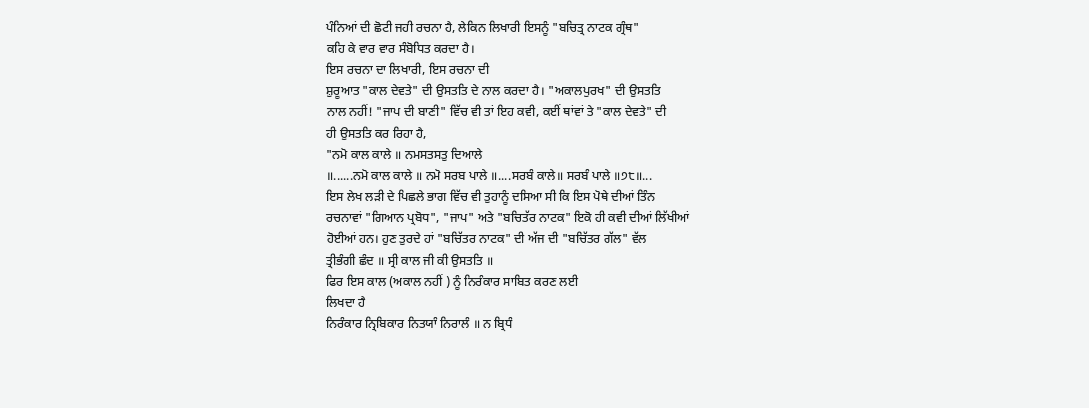ਪੰਨਿਆਂ ਦੀ ਛੋਟੀ ਜਹੀ ਰਚਨਾ ਹੈ, ਲੇਕਿਨ ਲਿਖਾਰੀ ਇਸਨੂੰ "ਬਚਿਤ੍ਰ ਨਾਟਕ ਗ੍ਰੰਥ"
ਕਹਿ ਕੇ ਵਾਰ ਵਾਰ ਸੰਬੋਧਿਤ ਕਰਦਾ ਹੈ।
ਇਸ ਰਚਨਾ ਦਾ ਲਿਖਾਰੀ, ਇਸ ਰਚਨਾ ਦੀ
ਸ਼ੁਰੂਆਤ "ਕਾਲ ਦੇਵਤੇ" ਦੀ ਉਸਤਤਿ ਦੇ ਨਾਲ ਕਰਦਾ ਹੈ। "ਅਕਾਲਪੁਰਖ" ਦੀ ਉਸਤਤਿ
ਨਾਲ ਨਹੀਂ! "ਜਾਪ ਦੀ ਬਾਣੀ" ਵਿੱਚ ਵੀ ਤਾਂ ਇਹ ਕਵੀ, ਕਈਂ ਥਾਂਵਾਂ ਤੇ "ਕਾਲ ਦੇਵਤੇ" ਦੀ
ਹੀ ਉਸਤਤਿ ਕਰ ਰਿਹਾ ਹੈ,
"ਨਮੋ ਕਾਲ ਕਾਲੇ ॥ ਨਮਸਤਸਤੁ ਦਿਆਲੇ
॥......ਨਮੋ ਕਾਲ ਕਾਲੇ ॥ ਨਮੋ ਸਰਬ ਪਾਲੇ ॥....ਸਰਬੰ ਕਾਲੇ॥ ਸਰਬੰ ਪਾਲੇ ॥੭੮॥...
ਇਸ ਲੇਖ ਲੜੀ ਦੇ ਪਿਛਲੇ ਭਾਗ ਵਿੱਚ ਵੀ ਤੁਹਾਨੂੰ ਦਸਿਆ ਸੀ ਕਿ ਇਸ ਪੋਥੇ ਦੀਆਂ ਤਿੰਨ
ਰਚਨਾਵਾਂ "ਗਿਆਨ ਪ੍ਰਬੋਧ", "ਜਾਪ" ਅਤੇ "ਬਚਿਤੱਰ ਨਾਟਕ" ਇਕੋ ਹੀ ਕਵੀ ਦੀਆਂ ਲਿੱਖੀਆਂ
ਹੋਈਆਂ ਹਨ। ਹੁਣ ਤੁਰਦੇ ਹਾਂ "ਬਚਿੱਤਰ ਨਾਟਕ" ਦੀ ਅੱਜ ਦੀ "ਬਚਿੱਤਰ ਗੱਲ" ਵੱਲ
ਤ੍ਰੀਭੰਗੀ ਛੰਦ ॥ ਸ੍ਰੀ ਕਾਲ ਜੀ ਕੀ ਉਸਤਤਿ ॥
ਫਿਰ ਇਸ ਕਾਲ (ਅਕਾਲ ਨਹੀਂ ) ਨੂੰ ਨਿਰੰਕਾਰ ਸਾਬਿਤ ਕਰਣ ਲਈ
ਲਿਖਦਾ ਹੈ
ਨਿਰੰਕਾਰ ਨ੍ਰਿਬਿਕਾਰ ਨਿਤਯਾੰ ਨਿਰਾਲੰ ॥ ਨ ਬ੍ਰਿਧੰ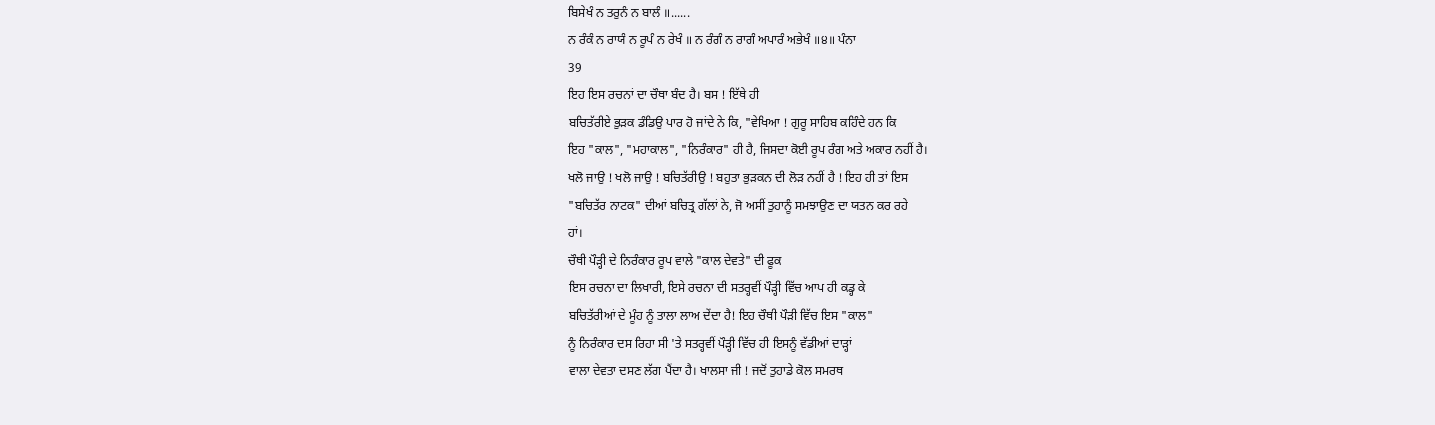ਬਿਸੇਖੰ ਨ ਤਰੁਨੰ ਨ ਬਾਲੰ ॥......
ਨ ਰੰਕੰ ਨ ਰਾਯੰ ਨ ਰੂਪੰ ਨ ਰੇਖੰ ॥ ਨ ਰੰਗੰ ਨ ਰਾਗੰ ਅਪਾਰੰ ਅਭੇਖੰ ॥੪॥ ਪੰਨਾ
39
ਇਹ ਇਸ ਰਚਨਾਂ ਦਾ ਚੌਥਾ ਬੰਦ ਹੈ। ਬਸ ! ਇੱਥੇ ਹੀ
ਬਚਿਤੱਰੀਏ ਭੁੜਕ ਡੰਡਿਉ ਪਾਰ ਹੋ ਜਾਂਦੇ ਨੇ ਕਿ, "ਵੇਖਿਆ ! ਗੁਰੂ ਸਾਹਿਬ ਕਹਿੰਦੇ ਹਨ ਕਿ
ਇਹ "ਕਾਲ", "ਮਹਾਕਾਲ", "ਨਿਰੰਕਾਰ" ਹੀ ਹੈ, ਜਿਸਦਾ ਕੋਈ ਰੂਪ ਰੰਗ ਅਤੇ ਅਕਾਰ ਨਹੀਂ ਹੈ।
ਖਲੋ ਜਾਉ ! ਖਲੋ ਜਾਉ ! ਬਚਿਤੱਰੀਉ ! ਬਹੁਤਾ ਭੁੜਕਨ ਦੀ ਲੋੜ ਨਹੀਂ ਹੈ ! ਇਹ ਹੀ ਤਾਂ ਇਸ
"ਬਚਿਤੱਰ ਨਾਟਕ" ਦੀਆਂ ਬਚਿਤ੍ਰ ਗੱਲਾਂ ਨੇ, ਜੋ ਅਸੀਂ ਤੁਹਾਨੂੰ ਸਮਝਾਉਣ ਦਾ ਯਤਨ ਕਰ ਰਹੇ
ਹਾਂ।
ਚੌਥੀ ਪੌੜ੍ਹੀ ਦੇ ਨਿਰੰਕਾਰ ਰੂਪ ਵਾਲੇ "ਕਾਲ ਦੇਵਤੇ" ਦੀ ਫੂਕ
ਇਸ ਰਚਨਾ ਦਾ ਲਿਖਾਰੀ, ਇਸੇ ਰਚਨਾ ਦੀ ਸਤਰ੍ਹਵੀਂ ਪੌੜ੍ਹੀ ਵਿੱਚ ਆਪ ਹੀ ਕਡ੍ਹ ਕੇ
ਬਚਿਤੱਰੀਆਂ ਦੇ ਮੂੰਹ ਨੂੰ ਤਾਲਾ ਲਾਅ ਦੇਂਦਾ ਹੈ! ਇਹ ਚੌਥੀ ਪੌੜੀ ਵਿੱਚ ਇਸ "ਕਾਲ"
ਨੂੰ ਨਿਰੰਕਾਰ ਦਸ ਰਿਹਾ ਸੀ 'ਤੇ ਸਤਰ੍ਹਵੀਂ ਪੌੜ੍ਹੀ ਵਿੱਚ ਹੀ ਇਸਨੂੰ ਵੱਡੀਆਂ ਦਾੜ੍ਹਾਂ
ਵਾਲਾ ਦੇਵਤਾ ਦਸਣ ਲੱਗ ਪੈਂਦਾ ਹੈ। ਖਾਲਸਾ ਜੀ ! ਜਦੋਂ ਤੁਹਾਡੇ ਕੋਲ ਸਮਰਥ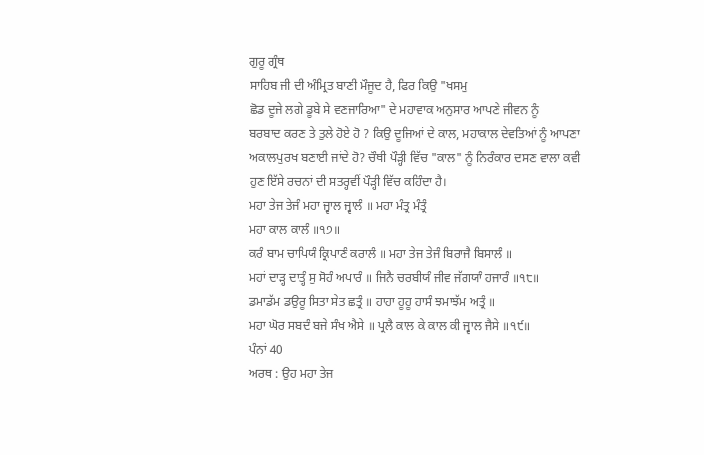ਗੁਰੂ ਗ੍ਰੰਥ
ਸਾਹਿਬ ਜੀ ਦੀ ਅੰਮ੍ਰਿਤ ਬਾਣੀ ਮੌਜੂਦ ਹੈ, ਫਿਰ ਕਿਉ "ਖਸਮੁ
ਛੋਡ ਦੂਜੇ ਲਗੇ ਡੂਬੇ ਸੇ ਵਣਜਾਰਿਆ" ਦੇ ਮਹਾਵਾਕ ਅਨੁਸਾਰ ਆਪਣੇ ਜੀਵਨ ਨੂੰ
ਬਰਬਾਦ ਕਰਣ ਤੇ ਤੁਲੇ ਹੋਏ ਹੋ ? ਕਿਉ ਦੂਜਿਆਂ ਦੇ ਕਾਲ, ਮਹਾਕਾਲ ਦੇਵਤਿਆਂ ਨੂੰ ਆਪਣਾ
ਅਕਾਲਪੁਰਖ ਬਣਾਈ ਜਾਂਦੇ ਹੋ? ਚੌਥੀ ਪੌੜ੍ਹੀ ਵਿੱਚ "ਕਾਲ" ਨੂੰ ਨਿਰੰਕਾਰ ਦਸਣ ਵਾਲਾ ਕਵੀ
ਹੁਣ ਇੱਸੇ ਰਚਨਾਂ ਦੀ ਸਤਰ੍ਹਵੀਂ ਪੌੜ੍ਹੀ ਵਿੱਚ ਕਹਿੰਦਾ ਹੈ।
ਮਹਾ ਤੇਜ ਤੇਜੰ ਮਹਾ ਜ੍ਵਾਲ ਜ੍ਵਾਲੰ ॥ ਮਹਾ ਮੰਤ੍ਰ ਮੰਤ੍ਰੰ
ਮਹਾ ਕਾਲ ਕਾਲੰ ॥੧੭॥
ਕਰੰ ਬਾਮ ਚਾਪਿਯੰ ਕ੍ਰਿਪਾਣੰ ਕਰਾਲੰ ॥ ਮਹਾ ਤੇਜ ਤੇਜੰ ਬਿਰਾਜੈ ਬਿਸਾਲੰ ॥
ਮਹਾਂ ਦਾੜ੍ਹ ਦਾਤ੍ਹੰ ਸੁ ਸੋਹੰ ਅਪਾਰੰ ॥ ਜਿਨੈ ਚਰਬੀਯੰ ਜੀਵ ਜੱਗਯਾੰ ਹਜਾਰੰ ॥੧੮॥
ਡਮਾਡੱਮ ਡਉਰੂ ਸਿਤਾ ਸੇਤ ਛਤ੍ਰੰ ॥ ਹਾਹਾ ਹੂਹੂ ਹਾਸੰ ਝਮਾਝੱਮ ਅਤ੍ਰੰ ॥
ਮਹਾ ਘੋਰ ਸਬਦੰ ਬਜੇ ਸੰਖ ਐਸੇ ॥ ਪ੍ਰਲੈ ਕਾਲ ਕੇ ਕਾਲ ਕੀ ਜ੍ਵਾਲ ਜੈਸੇ ॥੧੯॥
ਪੰਨਾਂ 40
ਅਰਥ : ਉਹ ਮਹਾ ਤੇਜ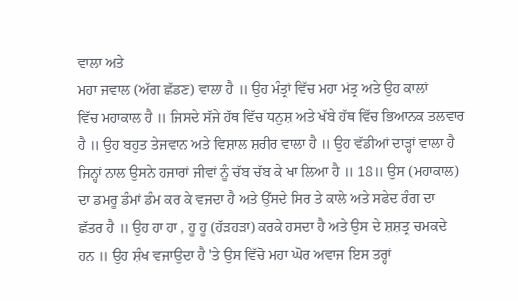ਵਾਲਾ ਅਤੇ
ਮਹਾ ਜਵਾਲ (ਅੱਗ ਛੱਡਣ) ਵਾਲਾ ਹੈ ॥ ਉਹ ਮੰਤ੍ਰਾਂ ਵਿੱਚ ਮਹਾ ਮਂਤ੍ਰ ਅਤੇ ਉਹ ਕਾਲਾਂ
ਵਿੱਚ ਮਹਾਕਾਲ ਹੈ ॥ ਜਿਸਦੇ ਸੱਜੇ ਹੱਥ ਵਿੱਚ ਧਨੁਸ਼ ਅਤੇ ਖੱਬੇ ਹੱਥ ਵਿੱਚ ਭਿਆਨਕ ਤਲਵਾਰ
ਹੈ ॥ ਉਹ ਬਹੁਤ ਤੇਜਵਾਨ ਅਤੇ ਵਿਸ਼ਾਲ ਸ਼ਰੀਰ ਵਾਲਾ ਹੈ ॥ ਉਹ ਵੱਡੀਆਂ ਦਾੜ੍ਹਾਂ ਵਾਲਾ ਹੈ
ਜਿਨ੍ਹਾਂ ਨਾਲ ਉਸਨੇ ਹਜਾਰਾਂ ਜੀਵਾਂ ਨੂੰ ਚੱਬ ਚੱਬ ਕੇ ਖਾ ਲਿਆ ਹੈ ॥ 18॥ ਉਸ (ਮਹਾਕਾਲ)
ਦਾ ਡਮਰੂ ਡੰਮਾਂ ਡੰਮ ਕਰ ਕੇ ਵਜਦਾ ਹੈ ਅਤੇ ਉੱਸਦੇ ਸਿਰ ਤੇ ਕਾਲੇ ਅਤੇ ਸਫੇਦ ਰੰਗ ਦਾ
ਛੱਤਰ ਹੈ ॥ ਉਹ ਹਾ ਹਾ , ਹੂ ਹੂ (ਹੱੜਹੜਾ) ਕਰਕੇ ਹਸਦਾ ਹੈ ਅਤੇ ਉਸ ਦੇ ਸ਼ਸ਼ਤ੍ਰ ਚਮਕਦੇ
ਹਨ ॥ ਉਹ ਸ਼ੰਖ ਵਜਾਉਦਾ ਹੈ 'ਤੇ ਉਸ ਵਿੱਚੋ ਮਹਾ ਘੋਰ ਅਵਾਜ ਇਸ ਤਰ੍ਹਾਂ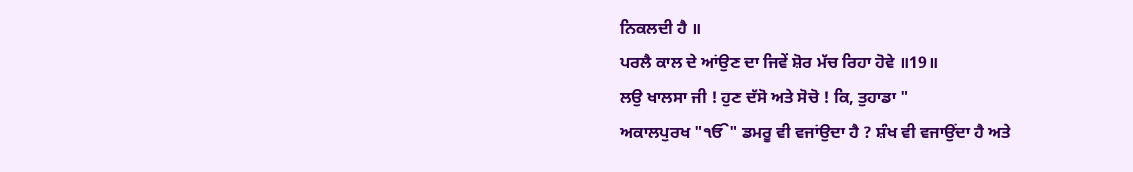ਨਿਕਲਦੀ ਹੈ ॥
ਪਰਲੈ ਕਾਲ ਦੇ ਆਂਉਣ ਦਾ ਜਿਵੇਂ ਸ਼ੋਰ ਮੱਚ ਰਿਹਾ ਹੋਵੇ ॥19॥
ਲਉ ਖਾਲਸਾ ਜੀ ! ਹੁਣ ਦੱਸੋ ਅਤੇ ਸੋਚੋ ! ਕਿ, ਤੁਹਾਡਾ "
ਅਕਾਲਪੁਰਖ "ੴ" ਡਮਰੂ ਵੀ ਵਜਾਂਉਦਾ ਹੈ ? ਸ਼ੰਖ ਵੀ ਵਜਾਉਂਦਾ ਹੈ ਅਤੇ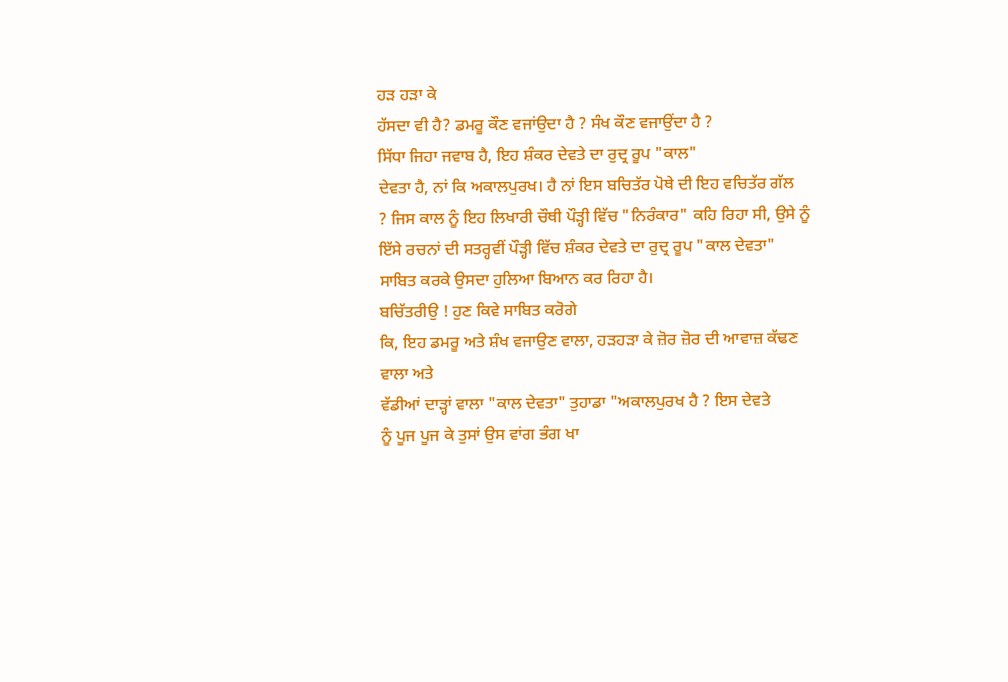ਹੜ ਹੜਾ ਕੇ
ਹੱਸਦਾ ਵੀ ਹੈ? ਡਮਰੂ ਕੌਣ ਵਜਾਂਉਦਾ ਹੈ ? ਸੰਖ ਕੌਣ ਵਜਾਉਂਦਾ ਹੈ ?
ਸਿੱਧਾ ਜਿਹਾ ਜਵਾਬ ਹੈ, ਇਹ ਸ਼ੰਕਰ ਦੇਵਤੇ ਦਾ ਰੁਦ੍ਰ ਰੂਪ "ਕਾਲ"
ਦੇਵਤਾ ਹੈ, ਨਾਂ ਕਿ ਅਕਾਲਪੁਰਖ। ਹੈ ਨਾਂ ਇਸ ਬਚਿਤੱਰ ਪੋਥੇ ਦੀ ਇਹ ਵਚਿਤੱਰ ਗੱਲ
? ਜਿਸ ਕਾਲ ਨੂੰ ਇਹ ਲਿਖਾਰੀ ਚੌਥੀ ਪੌੜ੍ਹੀ ਵਿੱਚ "ਨਿਰੰਕਾਰ" ਕਹਿ ਰਿਹਾ ਸੀ, ਉਸੇ ਨੂੰ
ਇੱਸੇ ਰਚਨਾਂ ਦੀ ਸਤਰ੍ਹਵੀਂ ਪੌੜ੍ਹੀ ਵਿੱਚ ਸ਼ੰਕਰ ਦੇਵਤੇ ਦਾ ਰੁਦ੍ਰ ਰੂਪ "ਕਾਲ ਦੇਵਤਾ"
ਸਾਬਿਤ ਕਰਕੇ ਉਸਦਾ ਹੁਲਿਆ ਬਿਆਨ ਕਰ ਰਿਹਾ ਹੈ।
ਬਚਿੱਤਰੀਉ ! ਹੁਣ ਕਿਵੇ ਸਾਬਿਤ ਕਰੋਗੇ
ਕਿ, ਇਹ ਡਮਰੂ ਅਤੇ ਸ਼ੰਖ ਵਜਾਉਣ ਵਾਲਾ, ਹੜਹੜਾ ਕੇ ਜ਼ੋਰ ਜ਼ੋਰ ਦੀ ਆਵਾਜ਼ ਕੱਢਣ ਵਾਲਾ ਅਤੇ
ਵੱਡੀਆਂ ਦਾੜ੍ਹਾਂ ਵਾਲਾ "ਕਾਲ ਦੇਵਤਾ" ਤੁਹਾਡਾ "ਅਕਾਲਪੁਰਖ ਹੈ ? ਇਸ ਦੇਵਤੇ
ਨੂੰ ਪੂਜ ਪੂਜ ਕੇ ਤੁਸਾਂ ਉਸ ਵਾਂਗ ਭੰਗ ਖਾ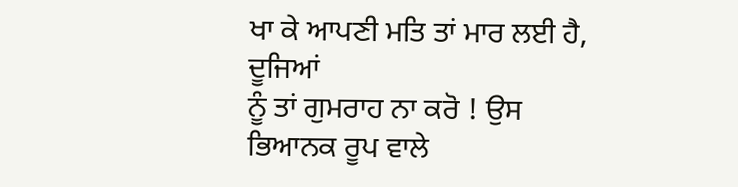ਖਾ ਕੇ ਆਪਣੀ ਮਤਿ ਤਾਂ ਮਾਰ ਲਈ ਹੈ, ਦੂਜਿਆਂ
ਨੂੰ ਤਾਂ ਗੁਮਰਾਹ ਨਾ ਕਰੋ ! ਉਸ ਭਿਆਨਕ ਰੂਪ ਵਾਲੇ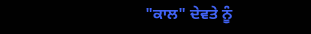"ਕਾਲ" ਦੇਵਤੇ ਨੂੰ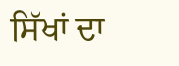ਸਿੱਖਾਂ ਦਾ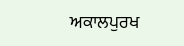ਅਕਾਲਪੁਰਖ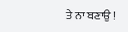ਤੇ ਨਾ ਬਣਾਉ !